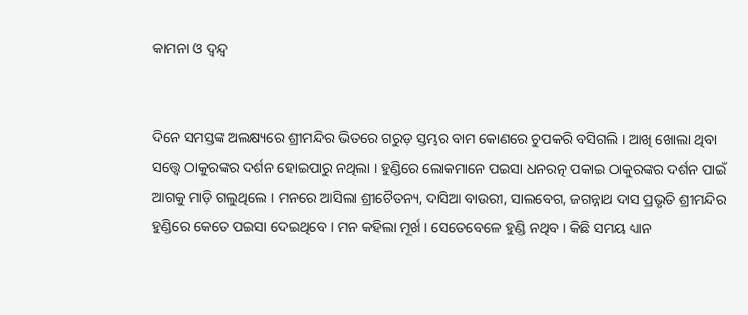କାମନା ଓ ଦ୍ୱନ୍ଦ୍ୱ


ଦିନେ ସମସ୍ତଙ୍କ ଅଲକ୍ଷ୍ୟରେ ଶ୍ରୀମନ୍ଦିର ଭିତରେ ଗରୁଡ଼ ସ୍ତମ୍ଭର ବାମ କୋଣରେ ଚୁପକରି ବସିଗଲି । ଆଖି ଖୋଲା ଥିବା ସତ୍ତ୍ୱେ ଠାକୁରଙ୍କର ଦର୍ଶନ ହୋଇପାରୁ ନଥିଲା । ହୁଣ୍ଡିରେ ଲୋକମାନେ ପଇସା ଧନରତ୍ନ ପକାଇ ଠାକୁରଙ୍କର ଦର୍ଶନ ପାଇଁ ଆଗକୁ ମାଡ଼ି ଗଲୁଥିଲେ । ମନରେ ଆସିଲା ଶ୍ରୀଚୈତନ୍ୟ, ଦାସିଆ ବାଉରୀ, ସାଲବେଗ, ଜଗନ୍ନାଥ ଦାସ ପ୍ରଭୃତି ଶ୍ରୀମନ୍ଦିର ହୁଣ୍ଡିରେ କେତେ ପଇସା ଦେଇଥିବେ । ମନ କହିଲା ମୂର୍ଖ । ସେତେବେଳେ ହୁଣ୍ଡି ନଥିବ । କିଛି ସମୟ ଧ୍ୟାନ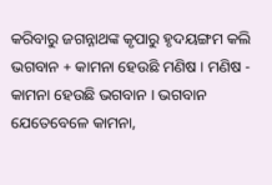କରିବାରୁ ଜଗନ୍ନାଥଙ୍କ କୃପାରୁ ହୃଦୟଙ୍ଗମ କଲି ଭଗବାନ + କାମନା ହେଉଛି ମଣିଷ । ମଣିଷ - କାମନା ହେଉଛି ଭଗବାନ । ଭଗବାନ ଯେତେବେଳେ କାମନା,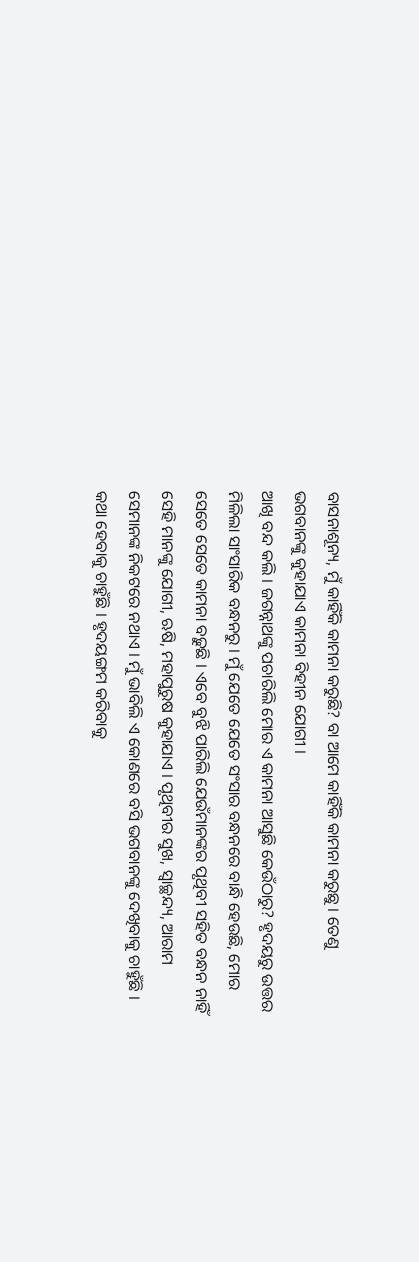ବାସନାଶୂନ୍ୟ, ମୁଁ କାହିଁକି କାମନା କରୁଛି? ବା ଆମେ କାହିଁକି କାମନା କରୁଛୁ । ତେଣୁ ଭଗବାନଙ୍କୁ କୁହାଯାଏ କାମନା ବିହୀନ ଯୋଗୀ ।
ଆଖି ବନ୍ଦ କଲି । ଜଗନ୍ନାଥଙ୍କୁ ପଚାରିଲି ମୋର ଏ କାମନା ଆସୁଛି କେଉଁଠାରୁ? ହୃଦୟରୁ ଉତ୍ତର ମିଳିଲା ସାଂସାରିକ ବନ୍ଧନରୁ । ମୁଁ ଯେତେ ଯେତେ ସଂସାର ବନ୍ଧନରେ ବାନ୍ଧି ହେଉଛି, ମୋର ସେତେ ସେତେ କାମନା ବଢ଼ୁଛି । ଏବେ ବୁଝି ପାରିଲି ଯେଉଁମାନଙ୍କର ପୃଥିବୀ ସହିତ ବନ୍ଧନ ନାହିଁ ସେହି ମାନଙ୍କୁ ଯୋଗୀ, ଋଷି, ମହାପୁରୁଷ କୁହାଯାଏ । ପୃଥିବୀର ସୁଖ, ସ୍ୱାଚ୍ଛନ୍ଦ୍ୟ, ଆରାମ ସେମାନଙ୍କ ନିକଟରେ ନଥାଏ । ମୁଁ ଭାବିଲି ଏ କୋଣରେ ବସି ଭଗବାନଙ୍କୁ ଦେଖିବାକୁ ଚାହୁଁଛି । କଥା ହେବାକୁ ଚାହୁଁଛି । ହୃଦୟଙ୍ଗମ କରିବାକୁ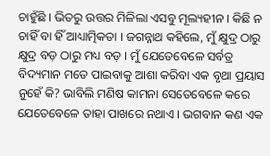ଚାହୁଁଛି । ଭିତରୁ ଉତ୍ତର ମିଳିଲା ଏସବୁ ମୂଲ୍ୟହୀନ । କିଛି ନ ଚାହିଁ ବା ହିଁ ଆଧ୍ୟାତ୍ମିକତା । ଜଗନ୍ନାଥ କହିଲେ, ମୁଁ କ୍ଷୁଦ୍ର ଠାରୁ କ୍ଷୁଦ୍ର ବଡ଼ ଠାରୁ ମଧ୍ୟ ବଡ଼ । ମୁଁ ଯେତେବେଳେ ସର୍ବତ୍ର ବିଦ୍ୟମାନ ମତେ ପାଇବାକୁ ଆଶା କରିବା ଏକ ବୃଥା ପ୍ରୟାସ ନୁହେଁ କି? ଭାବିଲି ମଣିଷ କାମନା ସେତେବେଳେ କରେ ଯେତେବେଳେ ତାହା ପାଖରେ ନଥାଏ । ଭଗବାନ କଣ ଏକ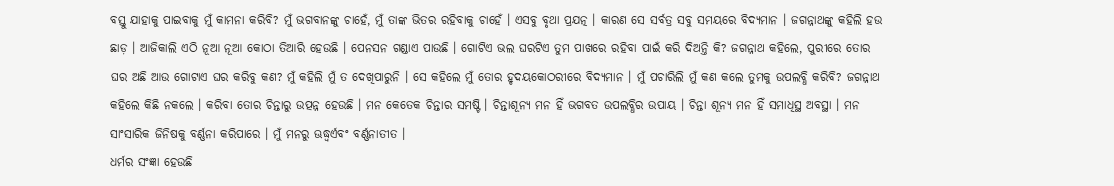ବସ୍ତୁ ଯାହାକୁ ପାଇବାକୁ ମୁଁ କାମନା କରିବି? ମୁଁ ଭଗବାନଙ୍କୁ ଚାହେଁ, ମୁଁ ତାଙ୍କ ଭିତର ରହିବାକୁ ଚାହେଁ । ଏସବୁ ବୃଥା ପ୍ରଯତ୍ନ । କାରଣ ସେ ସର୍ବତ୍ର ସବୁ ସମୟରେ ବିଦ୍ୟମାନ । ଜଗନ୍ନାଥଙ୍କୁ କହିଲି ହଉ ଛାଡ଼ । ଆଜିକାଲି ଏଠି ନୂଆ ନୂଆ କୋଠା ତିଆରି ହେଉଛି । ପେନସନ ଗଣ୍ଡାଏ ପାଉଛି । ଗୋଟିଏ ଭଲ ଘରଟିଏ ତୁମ ପାଖରେ ରହିବା ପାଇଁ କରି ଦିଅନ୍ତି କି? ଜଗନ୍ନାଥ କହିଲେ, ପୁରୀରେ ତୋର ଘର ଅଛି ଆଉ ଗୋଟାଏ ଘର କରିବୁ କଣ? ମୁଁ କହିଲି ମୁଁ ତ ଦେଖିପାରୁନି । ସେ କହିଲେ ମୁଁ ତୋର ହୃଦୟକୋଠରୀରେ ବିଦ୍ୟମାନ । ମୁଁ ପଚାରିଲି ମୁଁ କଣ କଲେ ତୁମକୁ ଉପଲବ୍ଧି କରିବି? ଜଗନ୍ନାଥ କହିଲେ କିଛି ନକଲେ । କରିବା ତୋର ଚିନ୍ତାରୁ ଉତ୍ପନ୍ନ ହେଉଛି । ମନ କେତେକ ଚିନ୍ତାର ସମଷ୍ଟି । ଚିନ୍ତାଶୂନ୍ୟ ମନ ହିଁ ଭଗବତ ଉପଲବ୍ଧିର ଉପାୟ । ଚିନ୍ତା ଶୂନ୍ୟ ମନ ହିଁ ସମାଧିସ୍ଥ ଅବସ୍ଥା । ମନ ସାଂସାରିକ ଜିନିଷକୁ ବର୍ଣ୍ଣନା କରିପାରେ । ମୁଁ ମନରୁ ଊଦ୍ଧ୍ୱର୍ଏବଂ ବର୍ଣ୍ଣନାତୀତ ।
ଧର୍ମର ସଂଜ୍ଞା ହେଉଛି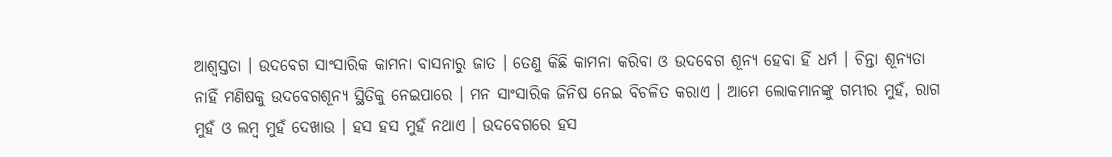ଆଶ୍ୱସ୍ତତା । ଉଦବେଗ ସାଂସାରିକ କାମନା ବାସନାରୁ ଜାତ । ତେଣୁ କିଛି କାମନା କରିବା ଓ ଉଦବେଗ ଶୂନ୍ୟ ହେବା ହିଁ ଧର୍ମ । ଚିନ୍ତା ଶୂନ୍ୟତା ନାହିଁ ମଣିଷକୁ ଉଦବେଗଶୂନ୍ୟ ସ୍ଥିତିକୁ ନେଇପାରେ । ମନ ସାଂସାରିକ ଜିନିଷ ନେଇ ବିଚଳିତ କରାଏ । ଆମେ ଲୋକମାନଙ୍କୁ ଗମ୍ଭୀର ମୁହଁ, ରାଗ ମୁହଁ ଓ ଲମ୍ବ ମୁହଁ ଦେଖାଉ । ହସ ହସ ମୁହଁ ନଥାଏ । ଉଦବେଗରେ ହସ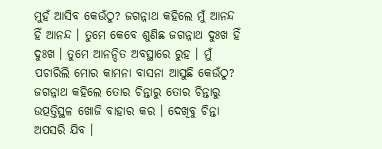ମୁହଁ ଆସିବ କେଉଁଠୁ? ଜଗନ୍ନାଥ କହିଲେ ମୁଁ ଆନନ୍ଦ ହିଁ ଆନନ୍ଦ । ତୁମେ କେବେ ଶୁଣିଛ ଜଗନ୍ନାଥ ଦୁଃଖ ହିଁ ଦୁଃଖ । ତୁମେ ଆନନ୍ଦିତ ଅବସ୍ଥାରେ ରୁହ । ମୁଁ ପଚାରିଲି ମୋର କାମନା ବାସନା ଆସୁଛି କେଉଁଠୁ? ଜଗନ୍ନାଥ କହିଲେ ତୋର ଚିନ୍ତାରୁ ତୋର ଚିନ୍ତାରୁ ଉତ୍ପତ୍ତିସ୍ଥଳ ଖୋଜି ବାହାର କର । ଦେଖିବୁ ଚିନ୍ତା ଅପସରି ଯିବ ।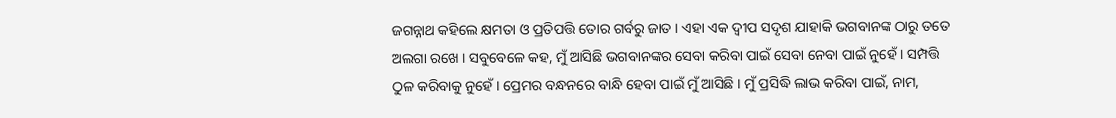ଜଗନ୍ନାଥ କହିଲେ କ୍ଷମତା ଓ ପ୍ରତିପତ୍ତି ତୋର ଗର୍ବରୁ ଜାତ । ଏହା ଏକ ଦ୍ୱୀପ ସଦୃଶ ଯାହାକି ଭଗବାନଙ୍କ ଠାରୁ ତତେ ଅଲଗା ରଖେ । ସବୁବେଳେ କହ, ମୁଁ ଆସିଛି ଭଗବାନଙ୍କର ସେବା କରିବା ପାଇଁ ସେବା ନେବା ପାଇଁ ନୁହେଁ । ସମ୍ପତ୍ତି ଠୁଳ କରିବାକୁ ନୁହେଁ । ପ୍ରେମର ବନ୍ଧନରେ ବାନ୍ଧି ହେବା ପାଇଁ ମୁଁ ଆସିଛି । ମୁଁ ପ୍ରସିଦ୍ଧି ଲାଭ କରିବା ପାଇଁ, ନାମ,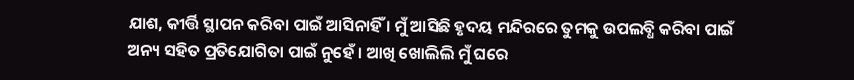ଯାଶ, କୀର୍ତ୍ତି ସ୍ଥାପନ କରିବା ପାଇଁ ଆସିନାହିଁ । ମୁଁ ଆସିଛି ହୃଦୟ ମନ୍ଦିରରେ ତୁମକୁ ଉପଲବ୍ଧି କରିବା ପାଇଁ ଅନ୍ୟ ସହିତ ପ୍ରତିଯୋଗିତା ପାଇଁ ନୁହେଁ । ଆଖି ଖୋଲିଲି ମୁଁ ଘରେ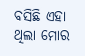ବସିଛି ଏହା ଥିଲା ମୋର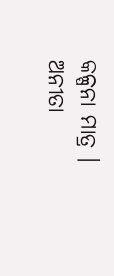କଳ୍ପନା ମାତ୍ର ।
ଅନୀତା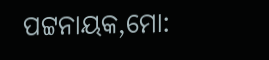ପଟ୍ଟନାୟକ,ମୋ: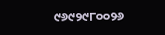୯୬୯୨୯୮୦୦୨୬